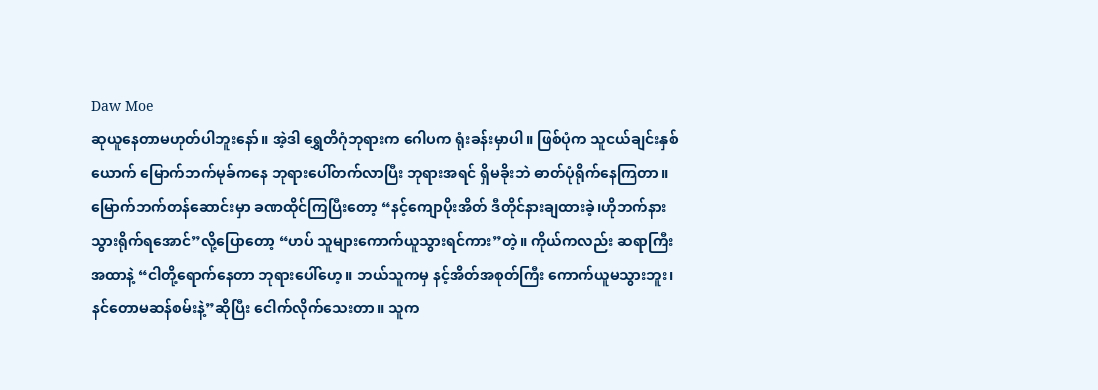Daw Moe
ဆုယူနေတာမဟုတ်ပါဘူးနော်။ အဲ့ဒါ ရွှေတိဂုံဘုရားက ဂေါပက ရုံးခန်းမှာပါ။ ဖြစ်ပုံက သူငယ်ချင်းနှစ်ယောက် မြောက်ဘက်မုခ်ကနေ ဘုရားပေါ်တက်လာပြီး ဘုရားအရင် ရှိမခိုးဘဲ ဓာတ်ပုံရိုက်နေကြတာ။ မြောက်ဘက်တန်ဆောင်းမှာ ခဏထိုင်ကြပြီးတော့ “နင့်ကျောပိုးအိတ် ဒီတိုင်နားချထားခဲ့၊ဟိုဘက်နားသွားရိုက်ရအောင်”လို့ပြောတော့ “ဟပ် သူများကောက်ယူသွားရင်ကား”တဲ့။ ကိုယ်ကလည်း ဆရာကြီးအထာနဲ့ “ငါတို့ရောက်နေတာ ဘုရားပေါ်ဟေ့။ ဘယ်သူကမှ နင့်အိတ်အစုတ်ကြီး ကောက်ယူမသွားဘူး၊နင်တောမဆန်စမ်းနဲ့”ဆိုပြီး ငေါက်လိုက်သေးတာ။ သူက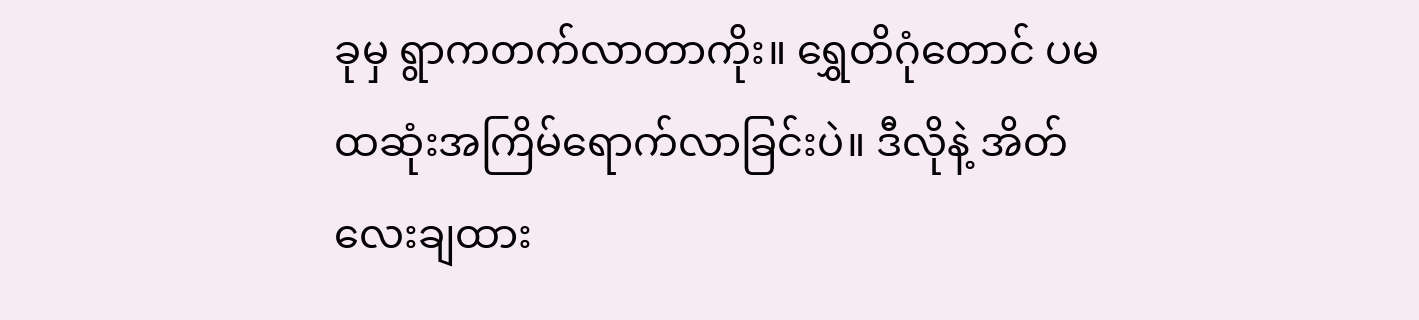ခုမှ ရွာကတက်လာတာကိုး။ ရွှေတိဂုံတောင် ပမထဆုံးအကြိမ်ရောက်လာခြင်းပဲ။ ဒီလိုနဲ့ အိတ်လေးချထား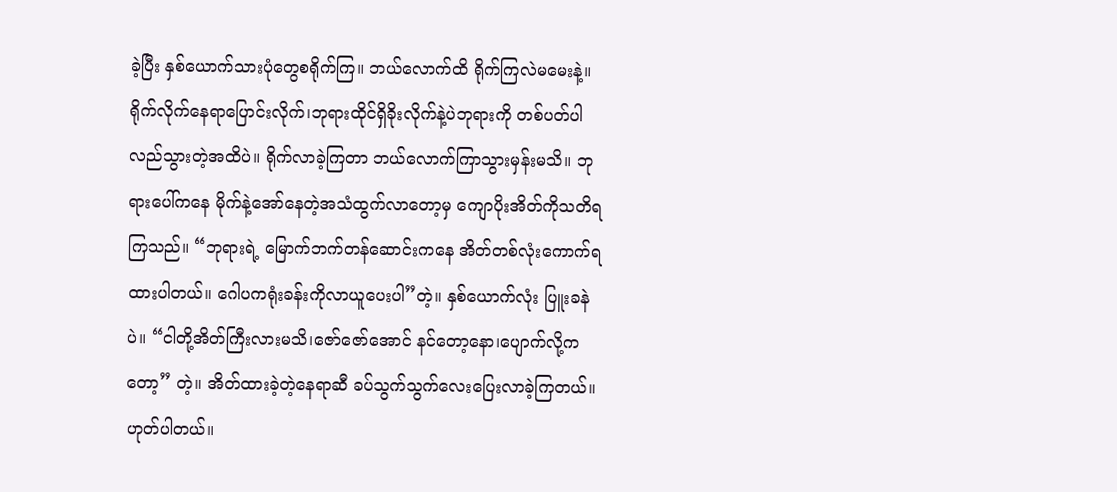ခဲ့ပြီး နှစ်ယောက်သားပုံတွေစရိုက်ကြ။ ဘယ်လောက်ထိ ရိုက်ကြလဲမမေးနဲ့။ ရိုက်လိုက်နေရာပြောင်းလိုက်၊ဘုရားထိုင်ရှိခိုးလိုက်နဲ့ပဲဘုရားကို တစ်ပတ်ပါလည်သွားတဲ့အထိပဲ။ ရိုက်လာခဲ့ကြတာ ဘယ်လောက်ကြာသွားမှန်းမသိ။ ဘုရားပေါ်ကနေ မိုက်နဲ့အော်နေတဲ့အသံထွက်လာတော့မှ ကျောပိုးအိတ်ကိုသတိရကြသည်။ “ဘုရားရဲ့ မြောက်ဘက်တန်ဆောင်းကနေ အိတ်တစ်လုံးကောက်ရထားပါတယ်။ ဂေါပကရုံးခန်းကိုလာယူပေးပါ”တဲ့။ နှစ်ယောက်လုံး ပြူးခနဲ ပဲ။ “ငါတို့အိတ်ကြီးလားမသိ၊ဇော်ဇော်အောင် နင်တော့နော၊ပျောက်လို့ကတော့” တဲ့။ အိတ်ထားခဲ့တဲ့နေရာဆီ ခပ်သွက်သွက်လေးပြေးလာခဲ့ကြတယ်။ ဟုတ်ပါတယ်။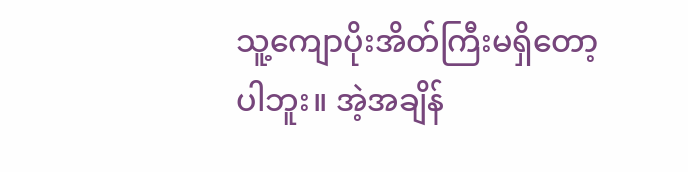သူ့ကျောပိုးအိတ်ကြီးမရှိတော့ပါဘူး။ အဲ့အချိန်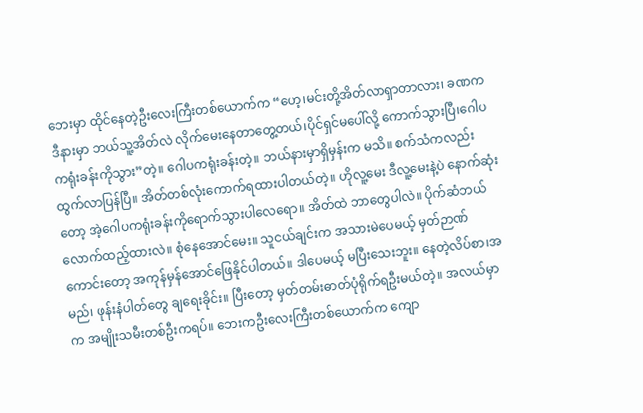ဘေးမှာ ထိုင်နေတဲ့ဦးလေးကြီးတစ်ယောက်က “ဟေ့၊မင်းတို့အိတ်လာရှာတာလား၊ ခဏက ဒီနားမှာ ဘယ်သူ့အိတ်လဲ လိုက်မေးနေတာတွေ့တယ်၊ပိုင်ရှင်မပေါ်လို့ ကောက်သွားပြီ၊ဂေါပကရုံးခန်းကိုသွား”တဲ့။ ဂေါပကရုံးခန်းတဲ့။ ဘယ်နားမှာရှိမှန်းက မသိ။ စက်သံကလည်း ထွက်လာပြန်ပြီ။ အိတ်တစ်လုံးကောက်ရထားပါတယ်တဲ့။ ဟိုလူ့မေး ဒီလူ့မေးနဲ့ပဲ နောက်ဆုံးတော့ အဲ့ဂေါပကရုံးခန်းကိုရောက်သွားပါလေရော။ အိတ်ထဲ ဘာတွေပါလဲ။ ပိုက်ဆံဘယ်လောက်ထည့်ထားလဲ။ စုံနေအောင်မေး။ သူငယ်ချင်းက အသားမဲပေမယ့် မှတ်ဉာဏ်ကောင်းတော့ အကုန်မှန်အောင်ဖြေနိုင်ပါတယ်။ ဒါပေမယ့် မပြီးသေးဘူး။ နေတဲ့လိပ်စာ၊အမည်၊ ဖုန်းနံပါတ်တွေ ချရေးခိုင်း။ ပြီးတော့ မှတ်တမ်းဓာတ်ပုံရိုက်ရဦးမယ်တဲ့။ အလယ်မှာက အမျိုးသမီးတစ်ဦးကရပ်။ ဘေးကဦးလေးကြီးတစ်ယောက်က ကျော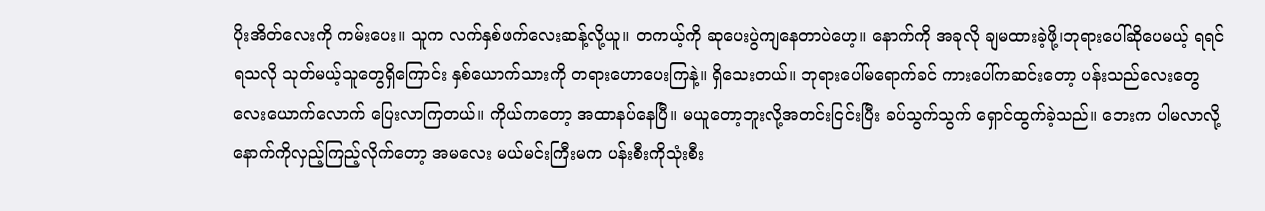ပိုးအိတ်လေးကို ကမ်းပေး။ သူက လက်နှစ်ဖက်လေးဆန့်လို့ယူ။ တကယ့်ကို ဆုပေးပွဲကျနေတာပဲဟေ့။ နောက်ကို အခုလို ချမထားခဲ့ဖို့၊ဘုရားပေါ်ဆိုပေမယ့် ရရင်ရသလို သုတ်မယ့်သူတွေရှိကြောင်း နှစ်ယောက်သားကို တရားဟောပေးကြနဲ့။ ရှိသေးတယ်။ ဘုရားပေါ်မရောက်ခင် ကားပေါ်ကဆင်းတော့ ပန်းသည်လေးတွေ လေးယောက်လောက် ပြေးလာကြတယ်။ ကိုယ်ကတော့ အထာနပ်နေပြီ။ မယူတော့ဘူးလို့အတင်းငြင်းပြီး ခပ်သွက်သွက် ရှောင်ထွက်ခဲ့သည်။ ဘေးက ပါမလာလို့ နောက်ကိုလှည့်ကြည့်လိုက်တော့ အမလေး မယ်မင်းကြီးမက ပန်းစီးကိုသုံးစီး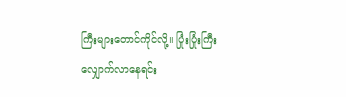ကြီးများတောင်ကိုင်လို့။ ပြုံးပြုံးကြီး လျှောက်လာနေရင်း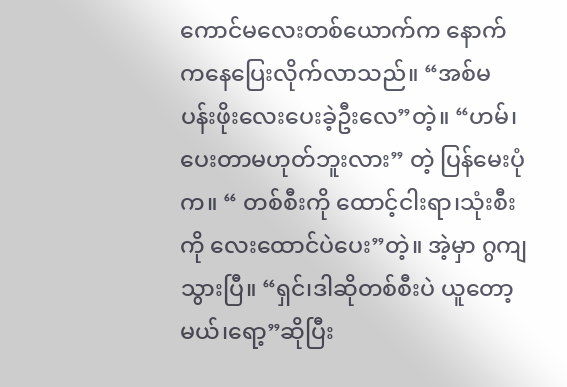ကောင်မလေးတစ်ယောက်က နောက်ကနေပြေးလိုက်လာသည်။ “အစ်မ ပန်းဖိုးလေးပေးခဲ့ဦးလေ”တဲ့။ “ဟမ်၊ပေးတာမဟုတ်ဘူးလား” တဲ့ ပြန်မေးပုံက။ “ တစ်စီးကို ထောင့်ငါးရာ၊သုံးစီးကို လေးထောင်ပဲပေး”တဲ့။ အဲ့မှာ ဂွကျသွားပြီ။ “ရှင်၊ဒါဆိုတစ်စီးပဲ ယူတော့မယ်၊ရော့”ဆိုပြီး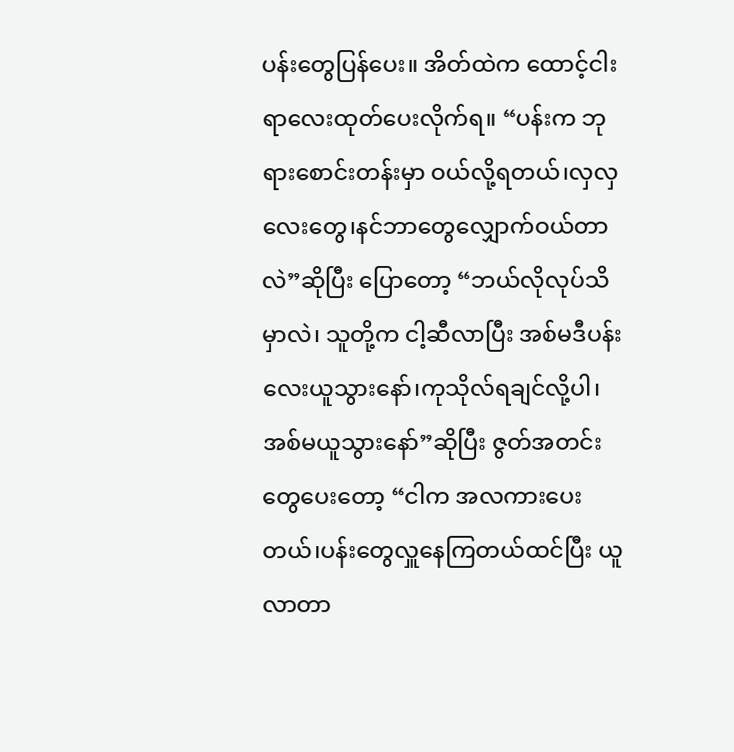ပန်းတွေပြန်ပေး။ အိတ်ထဲက ထောင့်ငါးရာလေးထုတ်ပေးလိုက်ရ။ “ပန်းက ဘုရားစောင်းတန်းမှာ ဝယ်လို့ရတယ်၊လှလှလေးတွေ၊နင်ဘာတွေလျှောက်ဝယ်တာလဲ”ဆိုပြီး ပြောတော့ “ဘယ်လိုလုပ်သိမှာလဲ၊ သူတို့က ငါ့ဆီလာပြီး အစ်မဒီပန်းလေးယူသွားနော်၊ကုသိုလ်ရချင်လို့ပါ၊အစ်မယူသွားနော်”ဆိုပြီး ဇွတ်အတင်းတွေပေးတော့ “ငါက အလကားပေးတယ်၊ပန်းတွေလှူနေကြတယ်ထင်ပြီး ယူလာတာ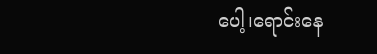ပေါ့၊ရောင်းနေ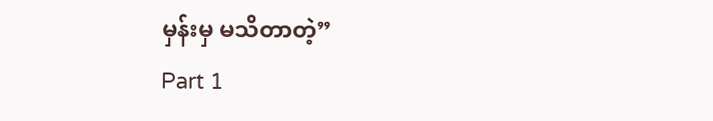မှန်းမှ မသိတာတဲ့”
Part 1